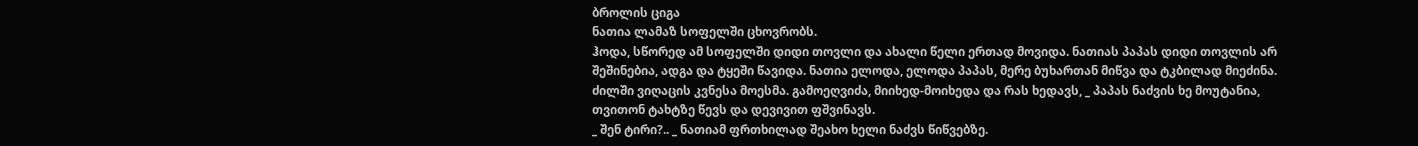ბროლის ციგა
ნათია ლამაზ სოფელში ცხოვრობს.
ჰოდა, სწორედ ამ სოფელში დიდი თოვლი და ახალი წელი ერთად მოვიდა. ნათიას პაპას დიდი თოვლის არ შეშინებია, ადგა და ტყეში წავიდა. ნათია ელოდა, ელოდა პაპას, მერე ბუხართან მიწვა და ტკბილად მიეძინა. ძილში ვიღაცის კვნესა მოესმა. გამოეღვიძა, მიიხედ-მოიხედა და რას ხედავს, _ პაპას ნაძვის ხე მოუტანია, თვითონ ტახტზე წევს და დევივით ფშვინავს.
_ შენ ტირი?.. _ ნათიამ ფრთხილად შეახო ხელი ნაძვს წიწვებზე.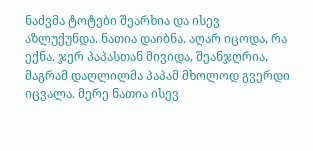ნაძვმა ტოტები შეარხია და ისევ აზლუქუნდა. ნათია დაიბნა. აღარ იცოდა, რა ექნა. ჯერ პაპასთან მივიდა, შეანჯღრია, მაგრამ დაღლილმა პაპამ მხოლოდ გვერდი იცვალა. მერე ნათია ისევ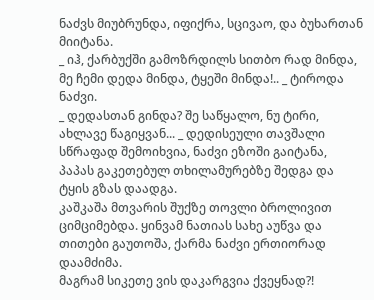ნაძვს მიუბრუნდა, იფიქრა, სცივაო, და ბუხართან მიიტანა.
_ იჰ, ქარბუქში გამოზრდილს სითბო რად მინდა, მე ჩემი დედა მინდა, ტყეში მინდა!.. _ ტიროდა ნაძვი.
_ დედასთან გინდა? შე საწყალო, ნუ ტირი, ახლავე წაგიყვან... _ დედისეული თავშალი სწრაფად შემოიხვია, ნაძვი ეზოში გაიტანა, პაპას გაკეთებულ თხილამურებზე შედგა და ტყის გზას დაადგა.
კაშკაშა მთვარის შუქზე თოვლი ბროლივით ციმციმებდა. ყინვამ ნათიას სახე აუწვა და თითები გაუთოშა, ქარმა ნაძვი ერთიორად დაამძიმა.
მაგრამ სიკეთე ვის დაკარგვია ქვეყნად?!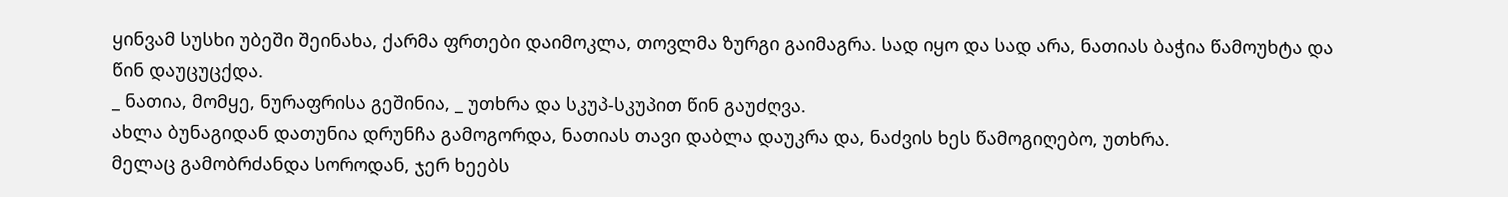ყინვამ სუსხი უბეში შეინახა, ქარმა ფრთები დაიმოკლა, თოვლმა ზურგი გაიმაგრა. სად იყო და სად არა, ნათიას ბაჭია წამოუხტა და წინ დაუცუცქდა.
_ ნათია, მომყე, ნურაფრისა გეშინია, _ უთხრა და სკუპ-სკუპით წინ გაუძღვა.
ახლა ბუნაგიდან დათუნია დრუნჩა გამოგორდა, ნათიას თავი დაბლა დაუკრა და, ნაძვის ხეს წამოგიღებო, უთხრა.
მელაც გამობრძანდა სოროდან, ჯერ ხეებს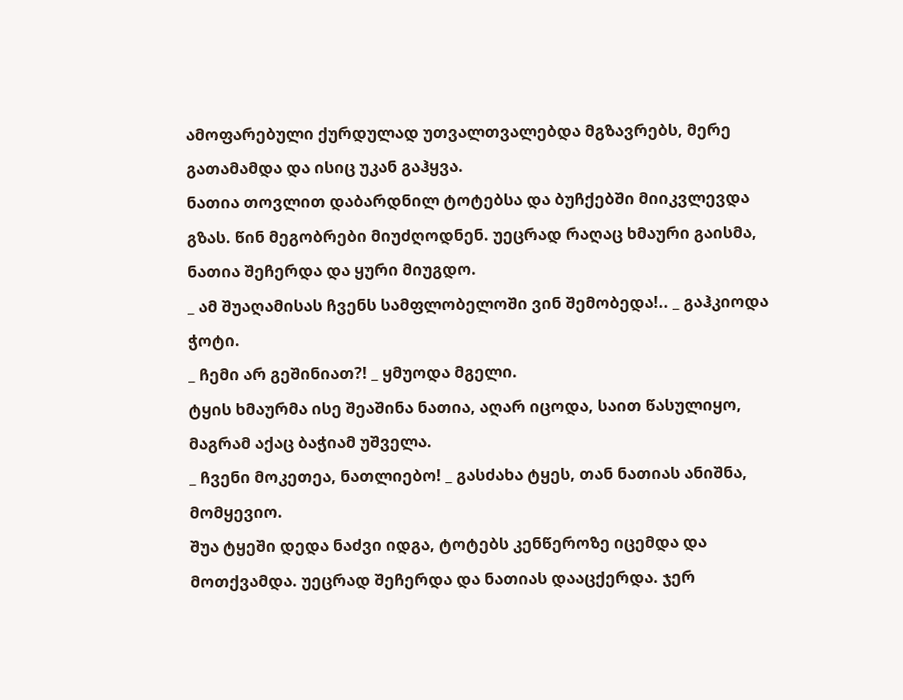ამოფარებული ქურდულად უთვალთვალებდა მგზავრებს, მერე გათამამდა და ისიც უკან გაჰყვა.
ნათია თოვლით დაბარდნილ ტოტებსა და ბუჩქებში მიიკვლევდა გზას. წინ მეგობრები მიუძღოდნენ. უეცრად რაღაც ხმაური გაისმა, ნათია შეჩერდა და ყური მიუგდო.
_ ამ შუაღამისას ჩვენს სამფლობელოში ვინ შემობედა!.. _ გაჰკიოდა ჭოტი.
_ ჩემი არ გეშინიათ?! _ ყმუოდა მგელი.
ტყის ხმაურმა ისე შეაშინა ნათია, აღარ იცოდა, საით წასულიყო, მაგრამ აქაც ბაჭიამ უშველა.
_ ჩვენი მოკეთეა, ნათლიებო! _ გასძახა ტყეს, თან ნათიას ანიშნა, მომყევიო.
შუა ტყეში დედა ნაძვი იდგა, ტოტებს კენწეროზე იცემდა და მოთქვამდა. უეცრად შეჩერდა და ნათიას დააცქერდა. ჯერ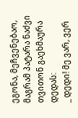ეგონა, მეჩვენებაო, მაგრამ პატარა ნაძვი თვითონ გაეხმაურა დედას:
_ დედი! მე ვარ, ვერ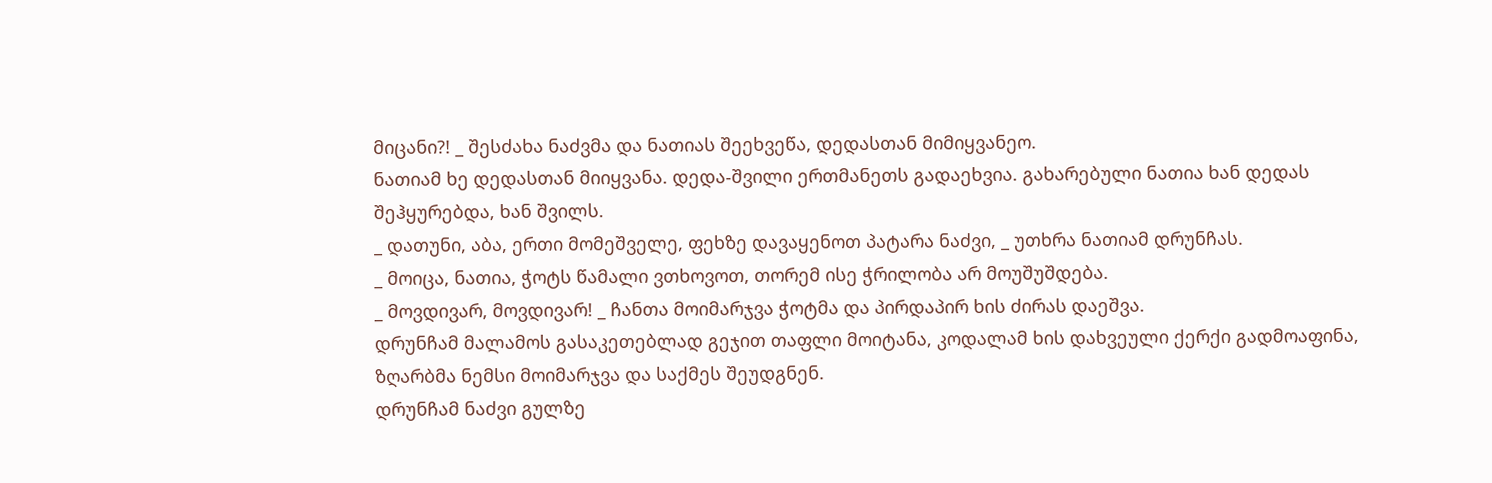მიცანი?! _ შესძახა ნაძვმა და ნათიას შეეხვეწა, დედასთან მიმიყვანეო.
ნათიამ ხე დედასთან მიიყვანა. დედა-შვილი ერთმანეთს გადაეხვია. გახარებული ნათია ხან დედას შეჰყურებდა, ხან შვილს.
_ დათუნი, აბა, ერთი მომეშველე, ფეხზე დავაყენოთ პატარა ნაძვი, _ უთხრა ნათიამ დრუნჩას.
_ მოიცა, ნათია, ჭოტს წამალი ვთხოვოთ, თორემ ისე ჭრილობა არ მოუშუშდება.
_ მოვდივარ, მოვდივარ! _ ჩანთა მოიმარჯვა ჭოტმა და პირდაპირ ხის ძირას დაეშვა.
დრუნჩამ მალამოს გასაკეთებლად გეჯით თაფლი მოიტანა, კოდალამ ხის დახვეული ქერქი გადმოაფინა, ზღარბმა ნემსი მოიმარჯვა და საქმეს შეუდგნენ.
დრუნჩამ ნაძვი გულზე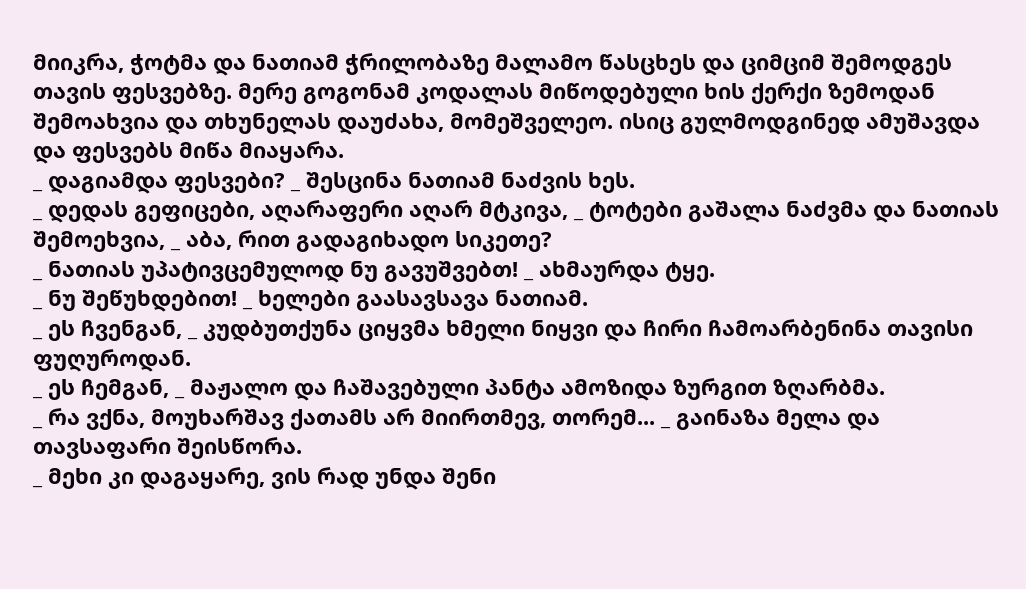მიიკრა, ჭოტმა და ნათიამ ჭრილობაზე მალამო წასცხეს და ციმციმ შემოდგეს თავის ფესვებზე. მერე გოგონამ კოდალას მიწოდებული ხის ქერქი ზემოდან შემოახვია და თხუნელას დაუძახა, მომეშველეო. ისიც გულმოდგინედ ამუშავდა და ფესვებს მიწა მიაყარა.
_ დაგიამდა ფესვები? _ შესცინა ნათიამ ნაძვის ხეს.
_ დედას გეფიცები, აღარაფერი აღარ მტკივა, _ ტოტები გაშალა ნაძვმა და ნათიას შემოეხვია, _ აბა, რით გადაგიხადო სიკეთე?
_ ნათიას უპატივცემულოდ ნუ გავუშვებთ! _ ახმაურდა ტყე.
_ ნუ შეწუხდებით! _ ხელები გაასავსავა ნათიამ.
_ ეს ჩვენგან, _ კუდბუთქუნა ციყვმა ხმელი ნიყვი და ჩირი ჩამოარბენინა თავისი ფუღუროდან.
_ ეს ჩემგან, _ მაჟალო და ჩაშავებული პანტა ამოზიდა ზურგით ზღარბმა.
_ რა ვქნა, მოუხარშავ ქათამს არ მიირთმევ, თორემ... _ გაინაზა მელა და თავსაფარი შეისწორა.
_ მეხი კი დაგაყარე, ვის რად უნდა შენი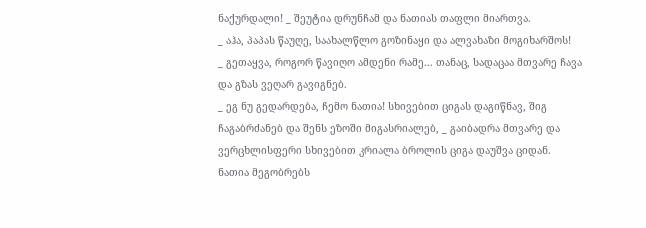ნაქურდალი! _ შეუტია დრუნჩამ და ნათიას თაფლი მიართვა.
_ აჰა, პაპას წაუღე, საახალწლო გოზინაყი და ალვახაზი მოგიხარშოს!
_ გეთაყვა, როგორ წავიღო ამდენი რამე... თანაც, სადაცაა მთვარე ჩავა და გზას ვეღარ გავიგნებ.
_ ეგ ნუ გედარდება, ჩემო ნათია! სხივებით ციგას დაგიწნავ, შიგ ჩაგაბრძანებ და შენს ეზოში მიგასრიალებ, _ გაიბადრა მთვარე და ვერცხლისფერი სხივებით კრიალა ბროლის ციგა დაუშვა ციდან.
ნათია მეგობრებს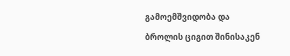გამოემშვიდობა და ბროლის ციგით შინისაკენ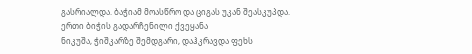გასრიალდა. ბაჭიამ მოასწრო და ციგას უკან შეასკუპდა.
ერთი ბიჭის გადარჩენილი ქვეყანა
ნიკუშა, ჭიშკარზე შემდგარი, დაჰკრავდა ფეხს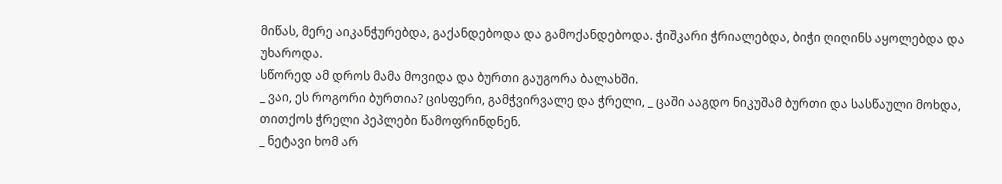მიწას, მერე აიკანჭურებდა, გაქანდებოდა და გამოქანდებოდა. ჭიშკარი ჭრიალებდა, ბიჭი ღიღინს აყოლებდა და უხაროდა.
სწორედ ამ დროს მამა მოვიდა და ბურთი გაუგორა ბალახში.
_ ვაი, ეს როგორი ბურთია? ცისფერი, გამჭვირვალე და ჭრელი, _ ცაში ააგდო ნიკუშამ ბურთი და სასწაული მოხდა, თითქოს ჭრელი პეპლები წამოფრინდნენ.
_ ნეტავი ხომ არ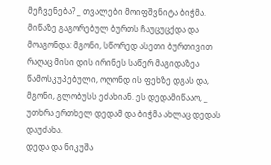მეჩვენება? _ თვალები მოიფშვნიტა ბიჭმა.
მიწაზე გაგორებულ ბურთს ჩაუცუცქდა და მოაგონდა: მგონი, სწორედ ასეთი ბურთივით რაღაც მისი დის ირინეს საწერ მაგიდაზეა წამოსკუპებული, ოღონდ ის ფეხზე დგას და, მგონი, გლობუსს ეძახიან. ეს დედამიწააო, _ უთხრა ერთხელ დედამ და ბიჭმა ახლაც დედას დაუძახა.
დედა და ნიკუშა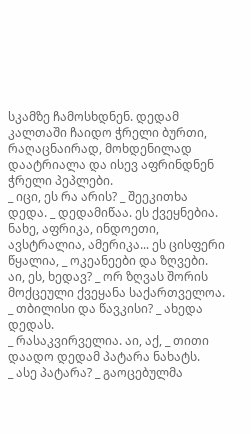სკამზე ჩამოსხდნენ. დედამ კალთაში ჩაიდო ჭრელი ბურთი, რაღაცნაირად, მოხდენილად დაატრიალა და ისევ აფრინდნენ ჭრელი პეპლები.
_ იცი, ეს რა არის? _ შეეკითხა დედა. _ დედამიწაა. ეს ქვეყნებია. ნახე, აფრიკა, ინდოეთი, ავსტრალია, ამერიკა... ეს ცისფერი წყალია, _ ოკეანეები და ზღვები. აი, ეს, ხედავ? _ ორ ზღვას შორის მოქცეული ქვეყანა საქართველოა.
_ თბილისი და წავკისი? _ ახედა დედას.
_ რასაკვირველია. აი, აქ, _ თითი დაადო დედამ პატარა ნახატს.
_ ასე პატარა? _ გაოცებულმა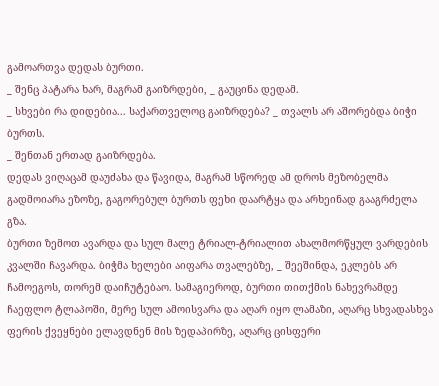გამოართვა დედას ბურთი.
_ შენც პატარა ხარ, მაგრამ გაიზრდები, _ გაუცინა დედამ.
_ სხვები რა დიდებია... საქართველოც გაიზრდება? _ თვალს არ აშორებდა ბიჭი ბურთს.
_ შენთან ერთად გაიზრდება.
დედას ვიღაცამ დაუძახა და წავიდა, მაგრამ სწორედ ამ დროს მეზობელმა გადმოიარა ეზოზე, გაგორებულ ბურთს ფეხი დაარტყა და არხეინად გააგრძელა გზა.
ბურთი ზემოთ ავარდა და სულ მალე ტრიალ-ტრიალით ახალმორწყულ ვარდების კვალში ჩავარდა. ბიჭმა ხელები აიფარა თვალებზე, _ შეეშინდა, ეკლებს არ ჩამოეგოს, თორემ დაიჩუტებაო. სამაგიეროდ, ბურთი თითქმის ნახევრამდე ჩაეფლო ტლაპოში, მერე სულ ამოისვარა და აღარ იყო ლამაზი, აღარც სხვადასხვა ფერის ქვეყნები ელავდნენ მის ზედაპირზე, აღარც ცისფერი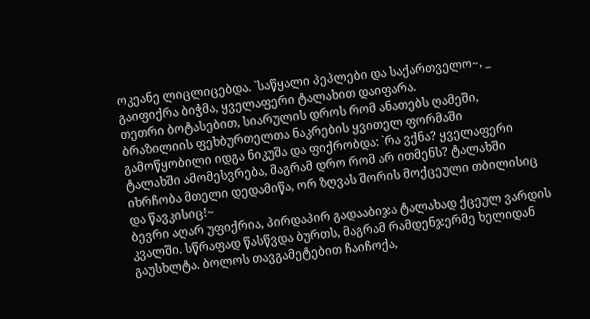ოკეანე ლიცლიცებდა. `საწყალი პეპლები და საქართველო~, _ გაიფიქრა ბიჭმა, ყველაფერი ტალახით დაიფარა.
თეთრი ბოტასებით, სიარულის დროს რომ ანათებს ღამეში, ბრაზილიის ფეხბურთელთა ნაკრების ყვითელ ფორმაში გამოწყობილი იდგა ნიკუშა და ფიქრობდა: `რა ვქნა? ყველაფერი ტალახში ამომესვრება, მაგრამ დრო რომ არ ითმენს? ტალახში იხრჩობა მთელი დედამიწა, ორ ზღვას შორის მოქცეული თბილისიც და წავკისიც!~
ბევრი აღარ უფიქრია, პირდაპირ გადააბიჯა ტალახად ქცეულ ვარდის კვალში. სწრაფად წასწვდა ბურთს, მაგრამ რამდენჯერმე ხელიდან გაუსხლტა. ბოლოს თავგამეტებით ჩაიჩოქა,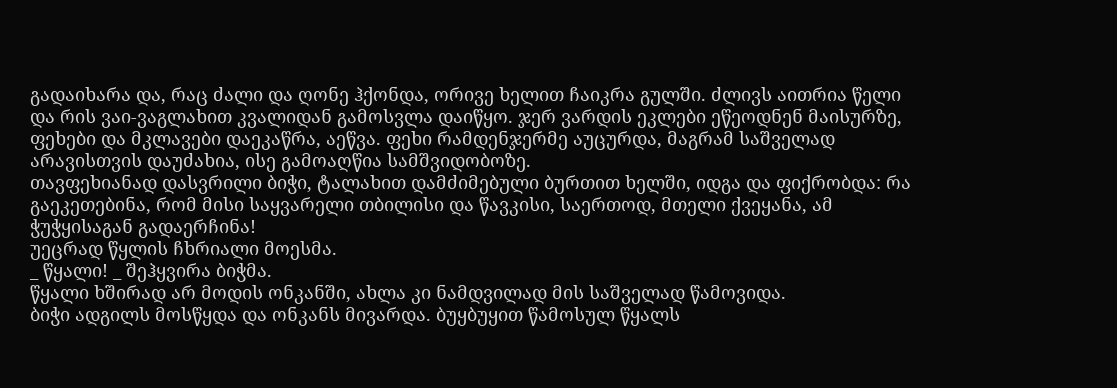გადაიხარა და, რაც ძალი და ღონე ჰქონდა, ორივე ხელით ჩაიკრა გულში. ძლივს აითრია წელი და რის ვაი-ვაგლახით კვალიდან გამოსვლა დაიწყო. ჯერ ვარდის ეკლები ეწეოდნენ მაისურზე, ფეხები და მკლავები დაეკაწრა, აეწვა. ფეხი რამდენჯერმე აუცურდა, მაგრამ საშველად არავისთვის დაუძახია, ისე გამოაღწია სამშვიდობოზე.
თავფეხიანად დასვრილი ბიჭი, ტალახით დამძიმებული ბურთით ხელში, იდგა და ფიქრობდა: რა გაეკეთებინა, რომ მისი საყვარელი თბილისი და წავკისი, საერთოდ, მთელი ქვეყანა, ამ ჭუჭყისაგან გადაერჩინა!
უეცრად წყლის ჩხრიალი მოესმა.
_ წყალი! _ შეჰყვირა ბიჭმა.
წყალი ხშირად არ მოდის ონკანში, ახლა კი ნამდვილად მის საშველად წამოვიდა.
ბიჭი ადგილს მოსწყდა და ონკანს მივარდა. ბუყბუყით წამოსულ წყალს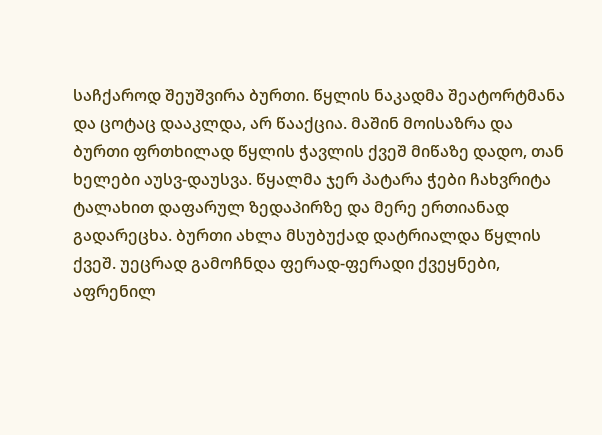საჩქაროდ შეუშვირა ბურთი. წყლის ნაკადმა შეატორტმანა და ცოტაც დააკლდა, არ წააქცია. მაშინ მოისაზრა და ბურთი ფრთხილად წყლის ჭავლის ქვეშ მიწაზე დადო, თან ხელები აუსვ-დაუსვა. წყალმა ჯერ პატარა ჭები ჩახვრიტა ტალახით დაფარულ ზედაპირზე და მერე ერთიანად გადარეცხა. ბურთი ახლა მსუბუქად დატრიალდა წყლის ქვეშ. უეცრად გამოჩნდა ფერად-ფერადი ქვეყნები, აფრენილ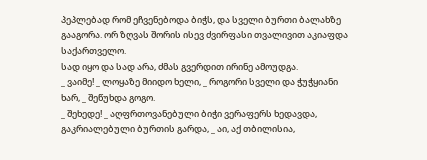პეპლებად რომ ეჩვენებოდა ბიჭს, და სველი ბურთი ბალახზე გააგორა. ორ ზღვას შორის ისევ ძვირფასი თვალივით აკიაფდა საქართველო.
სად იყო და სად არა, ძმას გვერდით ირინე ამოუდგა.
_ ვაიმე! _ ლოყაზე მიიდო ხელი, _ როგორი სველი და ჭუჭყიანი ხარ, _ შეწუხდა გოგო.
_ შეხედე! _ აღფრთოვანებული ბიჭი ვერაფერს ხედავდა, გაკრიალებული ბურთის გარდა, _ აი, აქ თბილისია,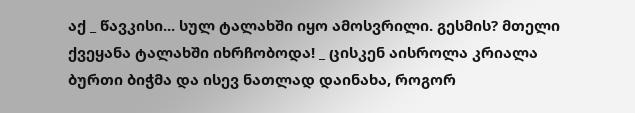აქ _ წავკისი... სულ ტალახში იყო ამოსვრილი. გესმის? მთელი ქვეყანა ტალახში იხრჩობოდა! _ ცისკენ აისროლა კრიალა ბურთი ბიჭმა და ისევ ნათლად დაინახა, როგორ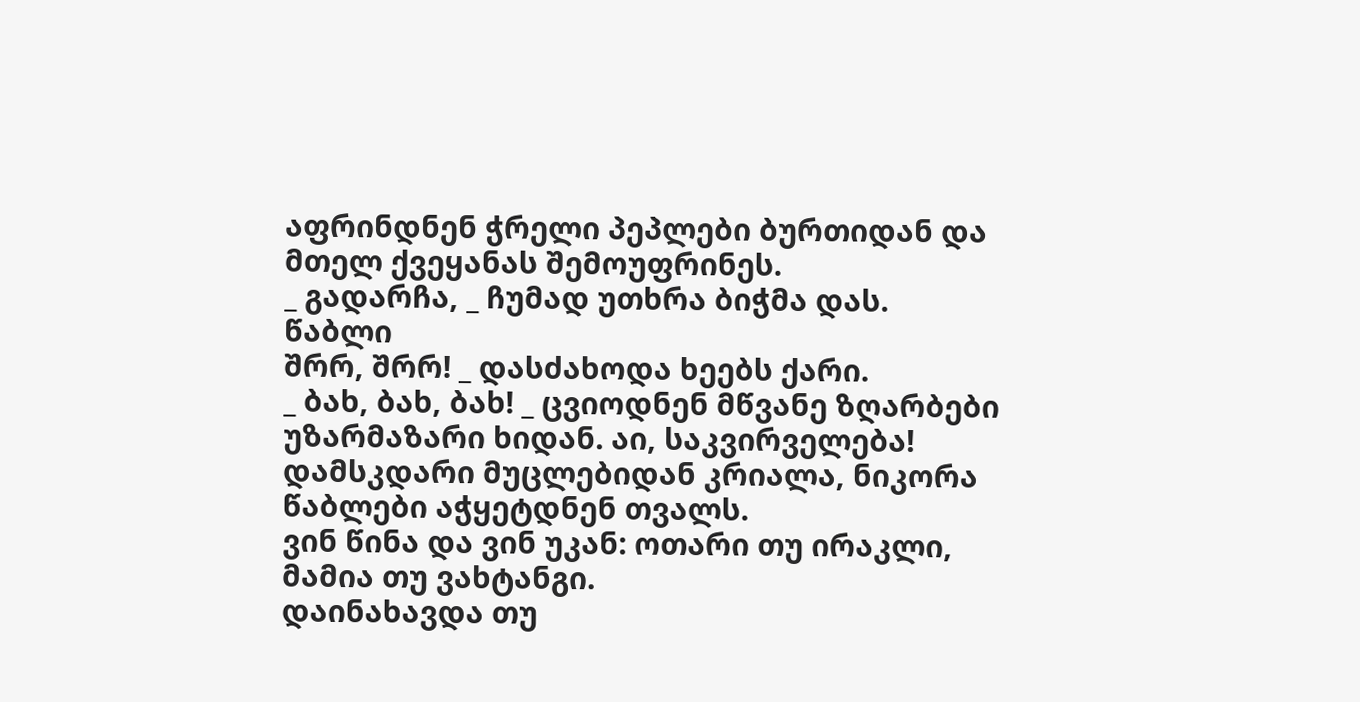აფრინდნენ ჭრელი პეპლები ბურთიდან და მთელ ქვეყანას შემოუფრინეს.
_ გადარჩა, _ ჩუმად უთხრა ბიჭმა დას.
წაბლი
შრრ, შრრ! _ დასძახოდა ხეებს ქარი.
_ ბახ, ბახ, ბახ! _ ცვიოდნენ მწვანე ზღარბები უზარმაზარი ხიდან. აი, საკვირველება! დამსკდარი მუცლებიდან კრიალა, ნიკორა წაბლები აჭყეტდნენ თვალს.
ვინ წინა და ვინ უკან: ოთარი თუ ირაკლი, მამია თუ ვახტანგი.
დაინახავდა თუ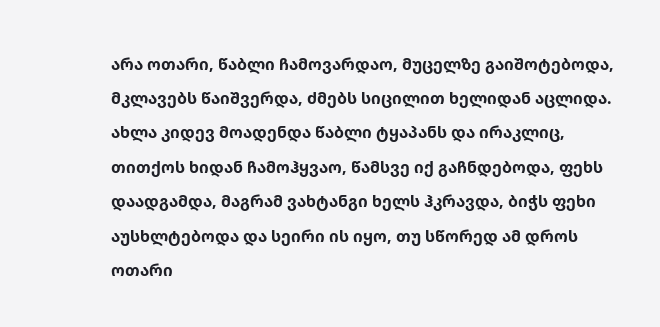არა ოთარი, წაბლი ჩამოვარდაო, მუცელზე გაიშოტებოდა, მკლავებს წაიშვერდა, ძმებს სიცილით ხელიდან აცლიდა. ახლა კიდევ მოადენდა წაბლი ტყაპანს და ირაკლიც, თითქოს ხიდან ჩამოჰყვაო, წამსვე იქ გაჩნდებოდა, ფეხს დაადგამდა, მაგრამ ვახტანგი ხელს ჰკრავდა, ბიჭს ფეხი აუსხლტებოდა და სეირი ის იყო, თუ სწორედ ამ დროს ოთარი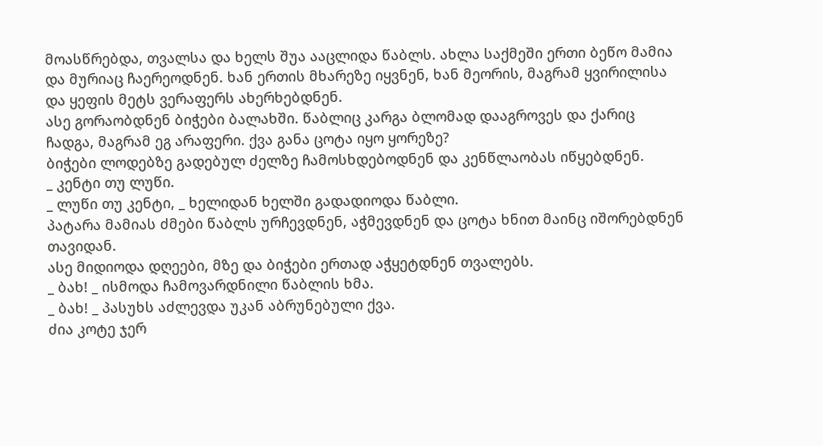მოასწრებდა, თვალსა და ხელს შუა ააცლიდა წაბლს. ახლა საქმეში ერთი ბეწო მამია და მურიაც ჩაერეოდნენ. ხან ერთის მხარეზე იყვნენ, ხან მეორის, მაგრამ ყვირილისა და ყეფის მეტს ვერაფერს ახერხებდნენ.
ასე გორაობდნენ ბიჭები ბალახში. წაბლიც კარგა ბლომად დააგროვეს და ქარიც ჩადგა, მაგრამ ეგ არაფერი. ქვა განა ცოტა იყო ყორეზე?
ბიჭები ლოდებზე გადებულ ძელზე ჩამოსხდებოდნენ და კენწლაობას იწყებდნენ.
_ კენტი თუ ლუწი.
_ ლუწი თუ კენტი, _ ხელიდან ხელში გადადიოდა წაბლი.
პატარა მამიას ძმები წაბლს ურჩევდნენ, აჭმევდნენ და ცოტა ხნით მაინც იშორებდნენ თავიდან.
ასე მიდიოდა დღეები, მზე და ბიჭები ერთად აჭყეტდნენ თვალებს.
_ ბახ! _ ისმოდა ჩამოვარდნილი წაბლის ხმა.
_ ბახ! _ პასუხს აძლევდა უკან აბრუნებული ქვა.
ძია კოტე ჯერ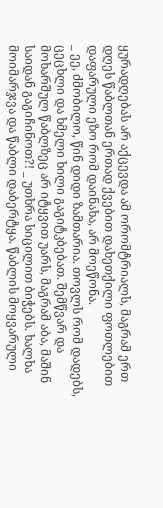ყურადღებას არ აქცევდა ამ ორომტრიალს, მაგრამ ერთ დღეს წაბლთან ერთად ქვებით დახეთქილი ფოთლებით დაფარული ეზო რომ დაინახა, არ მოეწონა.
_ ეე, ძმობილო, წინ დიდი ზამთარია. თოვლს რომ დადებს, ცეცხლი და ხმელი ხილი გაგიტკბებათ. შემწვარ და მოხარშულ წაბლზეც არ იტყვით უარს, მაგრამ აბა, მაშინ საიდან გაგიჩინოთ?! _ უთხრა სიცილით ბიჭებს. ხალხა მოიმარჯვა და წაბლი დაბერტყა. წაბლის მოყვარული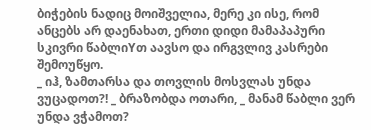ბიჭების ნადიც მოიშველია, მერე კი ისე, რომ ანცებს არ დაენახათ, ერთი დიდი მამაპაპური სკივრი წაბლიYთ აავსო და ირგვლივ კასრები შემოუწყო.
_ იჰ, ზამთარსა და თოვლის მოსვლას უნდა ვუცადოთ?! _ ბრაზობდა ოთარი, _ მანამ წაბლი ვერ უნდა ვჭამოთ?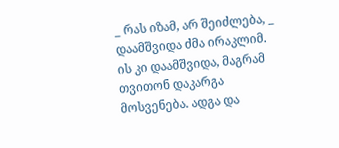_ რას იზამ, არ შეიძლება, _ დაამშვიდა ძმა ირაკლიმ. ის კი დაამშვიდა, მაგრამ თვითონ დაკარგა მოსვენება. ადგა და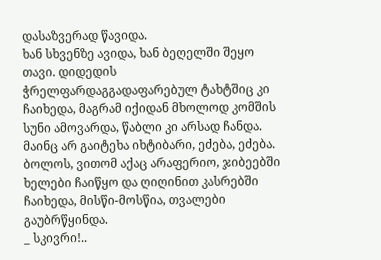დასაზვერად წავიდა.
ხან სხვენზე ავიდა, ხან ბეღელში შეყო თავი. დიდედის ჭრელფარდაგგადაფარებულ ტახტშიც კი ჩაიხედა, მაგრამ იქიდან მხოლოდ კომშის სუნი ამოვარდა, წაბლი კი არსად ჩანდა. მაინც არ გაიტეხა იხტიბარი, ეძება, ეძება. ბოლოს, ვითომ აქაც არაფერიო, ჯიბეებში ხელები ჩაიწყო და ღიღინით კასრებში ჩაიხედა, მისწი-მოსწია, თვალები გაუბრწყინდა.
_ სკივრი!..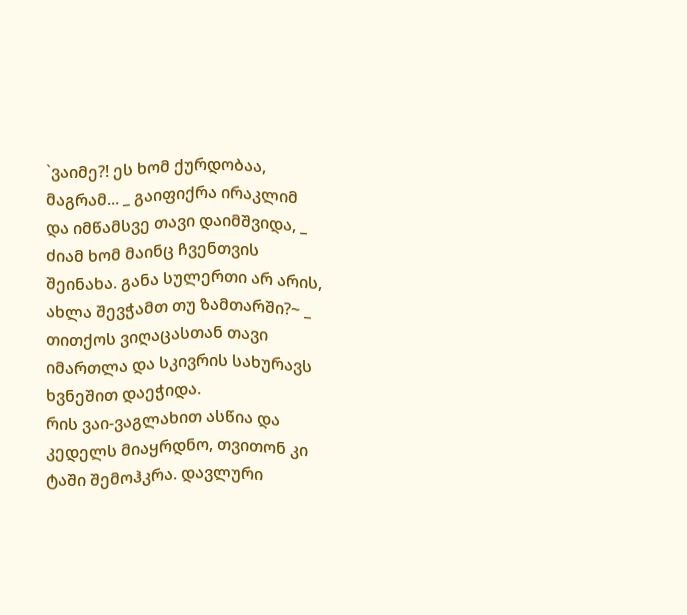`ვაიმე?! ეს ხომ ქურდობაა, მაგრამ... _ გაიფიქრა ირაკლიმ და იმწამსვე თავი დაიმშვიდა, _ ძიამ ხომ მაინც ჩვენთვის შეინახა. განა სულერთი არ არის, ახლა შევჭამთ თუ ზამთარში?~ _ თითქოს ვიღაცასთან თავი იმართლა და სკივრის სახურავს ხვნეშით დაეჭიდა.
რის ვაი-ვაგლახით ასწია და კედელს მიაყრდნო, თვითონ კი ტაში შემოჰკრა. დავლური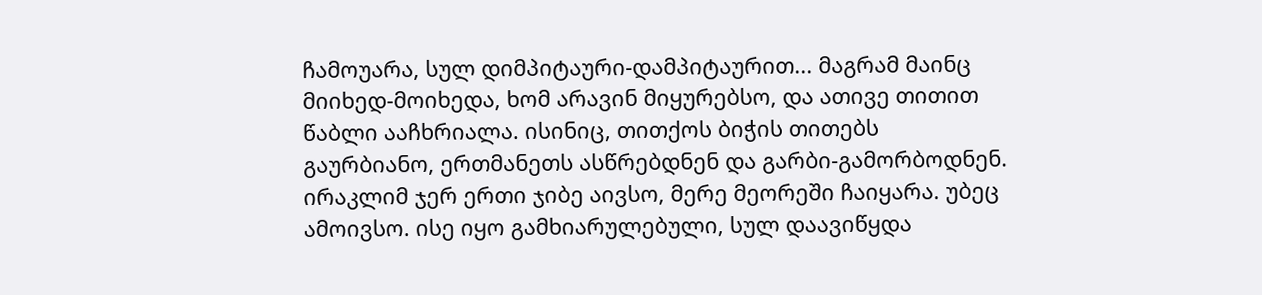ჩამოუარა, სულ დიმპიტაური-დამპიტაურით... მაგრამ მაინც მიიხედ-მოიხედა, ხომ არავინ მიყურებსო, და ათივე თითით წაბლი ააჩხრიალა. ისინიც, თითქოს ბიჭის თითებს გაურბიანო, ერთმანეთს ასწრებდნენ და გარბი-გამორბოდნენ.
ირაკლიმ ჯერ ერთი ჯიბე აივსო, მერე მეორეში ჩაიყარა. უბეც ამოივსო. ისე იყო გამხიარულებული, სულ დაავიწყდა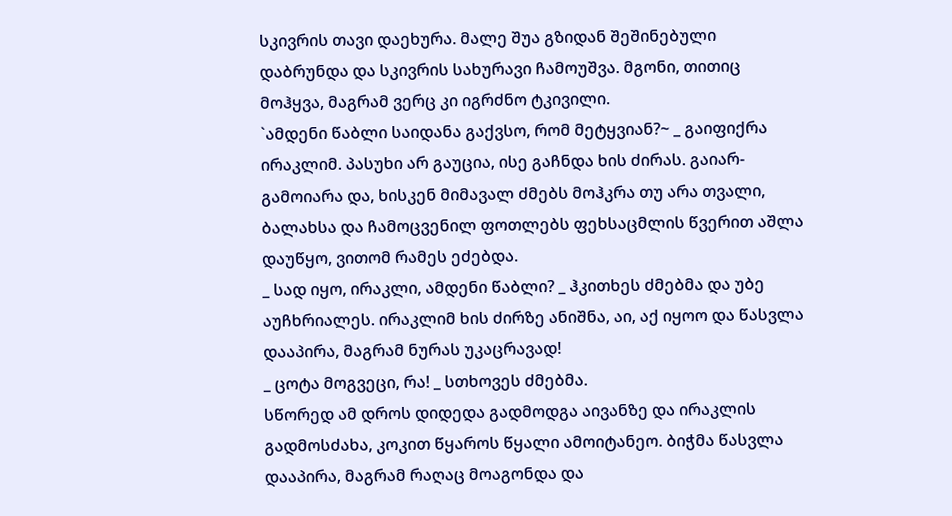სკივრის თავი დაეხურა. მალე შუა გზიდან შეშინებული დაბრუნდა და სკივრის სახურავი ჩამოუშვა. მგონი, თითიც მოჰყვა, მაგრამ ვერც კი იგრძნო ტკივილი.
`ამდენი წაბლი საიდანა გაქვსო, რომ მეტყვიან?~ _ გაიფიქრა ირაკლიმ. პასუხი არ გაუცია, ისე გაჩნდა ხის ძირას. გაიარ-გამოიარა და, ხისკენ მიმავალ ძმებს მოჰკრა თუ არა თვალი, ბალახსა და ჩამოცვენილ ფოთლებს ფეხსაცმლის წვერით აშლა დაუწყო, ვითომ რამეს ეძებდა.
_ სად იყო, ირაკლი, ამდენი წაბლი? _ ჰკითხეს ძმებმა და უბე აუჩხრიალეს. ირაკლიმ ხის ძირზე ანიშნა, აი, აქ იყოო და წასვლა დააპირა, მაგრამ ნურას უკაცრავად!
_ ცოტა მოგვეცი, რა! _ სთხოვეს ძმებმა.
სწორედ ამ დროს დიდედა გადმოდგა აივანზე და ირაკლის გადმოსძახა, კოკით წყაროს წყალი ამოიტანეო. ბიჭმა წასვლა დააპირა, მაგრამ რაღაც მოაგონდა და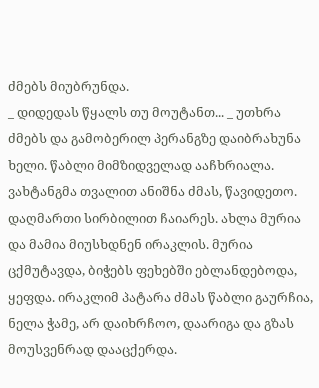ძმებს მიუბრუნდა.
_ დიდედას წყალს თუ მოუტანთ... _ უთხრა ძმებს და გამობერილ პერანგზე დაიბრახუნა ხელი. წაბლი მიმზიდველად ააჩხრიალა.
ვახტანგმა თვალით ანიშნა ძმას, წავიდეთო. დაღმართი სირბილით ჩაიარეს. ახლა მურია და მამია მიუსხდნენ ირაკლის. მურია ცქმუტავდა, ბიჭებს ფეხებში ებლანდებოდა, ყეფდა. ირაკლიმ პატარა ძმას წაბლი გაურჩია, ნელა ჭამე, არ დაიხრჩოო, დაარიგა და გზას მოუსვენრად დააცქერდა.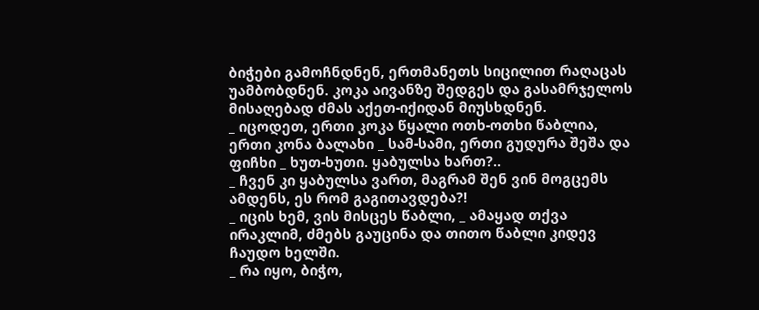ბიჭები გამოჩნდნენ, ერთმანეთს სიცილით რაღაცას უამბობდნენ. კოკა აივანზე შედგეს და გასამრჯელოს მისაღებად ძმას აქეთ-იქიდან მიუსხდნენ.
_ იცოდეთ, ერთი კოკა წყალი ოთხ-ოთხი წაბლია, ერთი კონა ბალახი _ სამ-სამი, ერთი გუდურა შეშა და ფიჩხი _ ხუთ-ხუთი. ყაბულსა ხართ?..
_ ჩვენ კი ყაბულსა ვართ, მაგრამ შენ ვინ მოგცემს ამდენს, ეს რომ გაგითავდება?!
_ იცის ხემ, ვის მისცეს წაბლი, _ ამაყად თქვა ირაკლიმ, ძმებს გაუცინა და თითო წაბლი კიდევ ჩაუდო ხელში.
_ რა იყო, ბიჭო,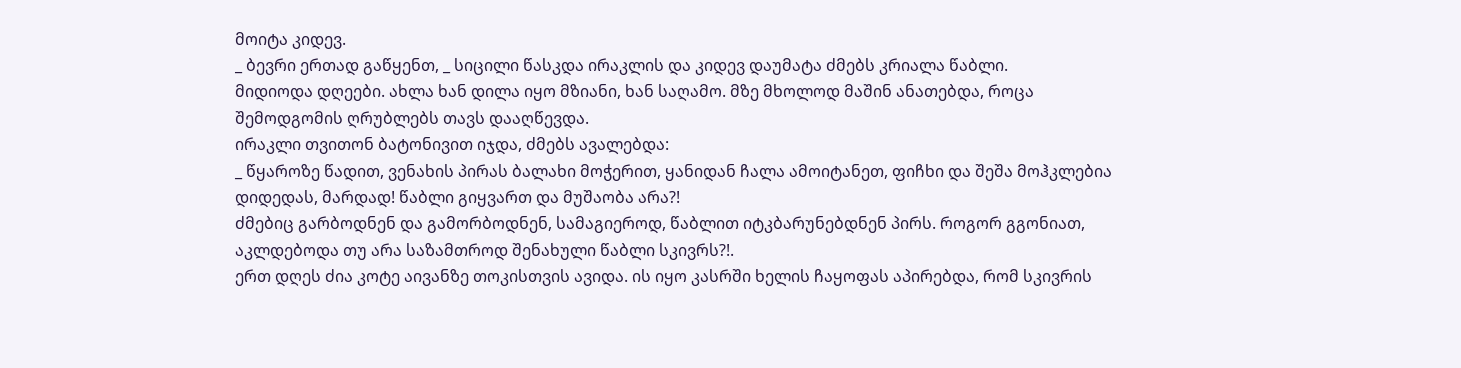მოიტა კიდევ.
_ ბევრი ერთად გაწყენთ, _ სიცილი წასკდა ირაკლის და კიდევ დაუმატა ძმებს კრიალა წაბლი.
მიდიოდა დღეები. ახლა ხან დილა იყო მზიანი, ხან საღამო. მზე მხოლოდ მაშინ ანათებდა, როცა შემოდგომის ღრუბლებს თავს დააღწევდა.
ირაკლი თვითონ ბატონივით იჯდა, ძმებს ავალებდა:
_ წყაროზე წადით, ვენახის პირას ბალახი მოჭერით, ყანიდან ჩალა ამოიტანეთ, ფიჩხი და შეშა მოჰკლებია დიდედას, მარდად! წაბლი გიყვართ და მუშაობა არა?!
ძმებიც გარბოდნენ და გამორბოდნენ, სამაგიეროდ, წაბლით იტკბარუნებდნენ პირს. როგორ გგონიათ, აკლდებოდა თუ არა საზამთროდ შენახული წაბლი სკივრს?!.
ერთ დღეს ძია კოტე აივანზე თოკისთვის ავიდა. ის იყო კასრში ხელის ჩაყოფას აპირებდა, რომ სკივრის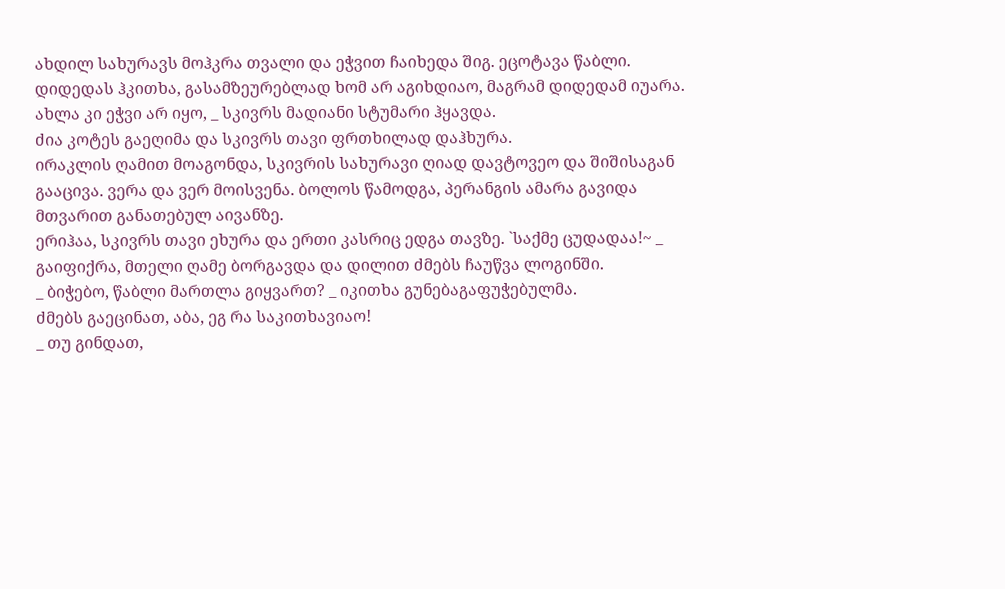ახდილ სახურავს მოჰკრა თვალი და ეჭვით ჩაიხედა შიგ. ეცოტავა წაბლი. დიდედას ჰკითხა, გასამზეურებლად ხომ არ აგიხდიაო, მაგრამ დიდედამ იუარა. ახლა კი ეჭვი არ იყო, _ სკივრს მადიანი სტუმარი ჰყავდა.
ძია კოტეს გაეღიმა და სკივრს თავი ფრთხილად დაჰხურა.
ირაკლის ღამით მოაგონდა, სკივრის სახურავი ღიად დავტოვეო და შიშისაგან გააცივა. ვერა და ვერ მოისვენა. ბოლოს წამოდგა, პერანგის ამარა გავიდა მთვარით განათებულ აივანზე.
ერიჰაა, სკივრს თავი ეხურა და ერთი კასრიც ედგა თავზე. `საქმე ცუდადაა!~ _ გაიფიქრა, მთელი ღამე ბორგავდა და დილით ძმებს ჩაუწვა ლოგინში.
_ ბიჭებო, წაბლი მართლა გიყვართ? _ იკითხა გუნებაგაფუჭებულმა.
ძმებს გაეცინათ, აბა, ეგ რა საკითხავიაო!
_ თუ გინდათ,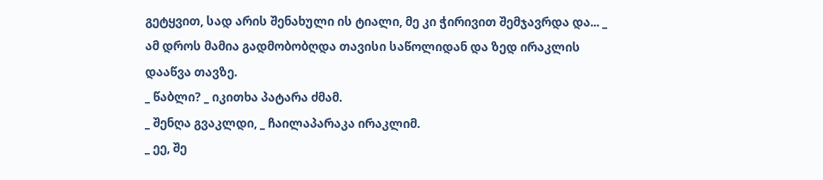გეტყვით, სად არის შენახული ის ტიალი, მე კი ჭირივით შემჯავრდა და... _ ამ დროს მამია გადმობობღდა თავისი საწოლიდან და ზედ ირაკლის დააწვა თავზე.
_ წაბლი? _ იკითხა პატარა ძმამ.
_ შენღა გვაკლდი, _ ჩაილაპარაკა ირაკლიმ.
_ ეე, შე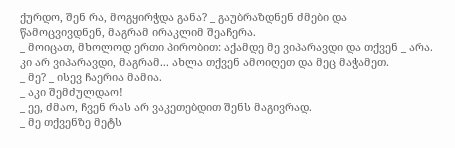ქურდო, შენ რა, მოგყირჭდა განა? _ გაუბრაზდნენ ძმები და წამოცვივდნენ, მაგრამ ირაკლიმ შეაჩერა.
_ მოიცათ, მხოლოდ ერთი პირობით: აქამდე მე ვიპარავდი და თქვენ _ არა. კი არ ვიპარავდი, მაგრამ... ახლა თქვენ ამოიღეთ და მეც მაჭამეთ.
_ მე? _ ისევ ჩაერია მამია.
_ აკი შემძულდაო!
_ ეე, ძმაო, ჩვენ რას არ ვაკეთებდით შენს მაგივრად.
_ მე თქვენზე მეტს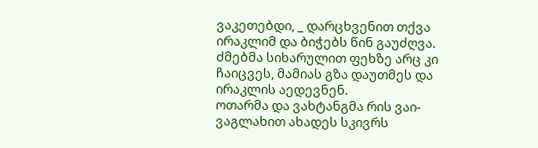ვაკეთებდი, _ დარცხვენით თქვა ირაკლიმ და ბიჭებს წინ გაუძღვა. ძმებმა სიხარულით ფეხზე არც კი ჩაიცვეს, მამიას გზა დაუთმეს და ირაკლის აედევნენ.
ოთარმა და ვახტანგმა რის ვაი-ვაგლახით ახადეს სკივრს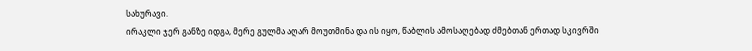სახურავი.
ირაკლი ჯერ განზე იდგა, მერე გულმა აღარ მოუთმინა და ის იყო, წაბლის ამოსაღებად ძმებთან ერთად სკივრში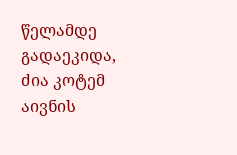წელამდე გადაეკიდა, ძია კოტემ აივნის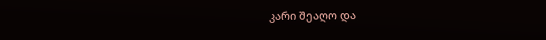კარი შეაღო და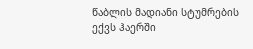წაბლის მადიანი სტუმრების ექვს ჰაერში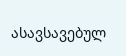ასავსავებულ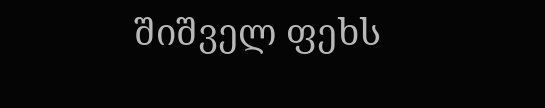შიშველ ფეხს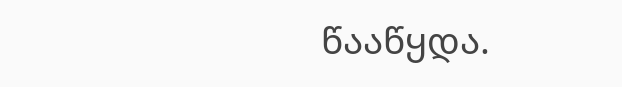წააწყდა.